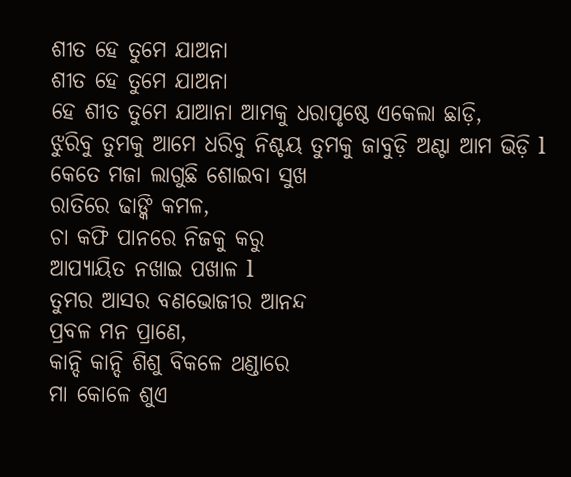ଶୀତ ହେ ତୁମେ ଯାଅନା
ଶୀତ ହେ ତୁମେ ଯାଅନା
ହେ ଶୀତ ତୁମେ ଯାଆନା ଆମକୁ ଧରାପୃଷ୍ଠେ ଏକେଲା ଛାଡ଼ି,
ଝୁରିବୁ ତୁମକୁ ଆମେ ଧରିବୁ ନିଶ୍ଚୟ ତୁମକୁ ଜାବୁଡ଼ି ଅଣ୍ଟା ଆମ ଭିଡ଼ି l
କେତେ ମଜା ଲାଗୁଛି ଶୋଇବା ସୁଖ
ରାତିରେ ଢାଙ୍କି କମଳ,
ଚା କଫି ପାନରେ ନିଜକୁ କରୁ
ଆପ୍ୟାୟିତ ନଖାଇ ପଖାଳ l
ତୁମର ଆସର ବଣଭୋଜୀର ଆନନ୍ଦ
ପ୍ରବଳ ମନ ପ୍ରାଣେ,
କାନ୍ଦି କାନ୍ଦି ଶିଶୁ ବିକଳେ ଥଣ୍ଡାରେ
ମା କୋଳେ ଶୁଏ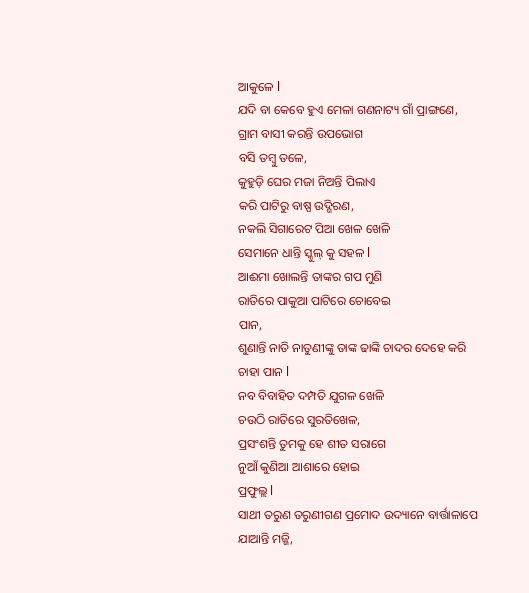ଆକୁଳେ l
ଯଦି ବା କେବେ ହୁଏ ମେଳା ଗଣନାଟ୍ୟ ଗାଁ ପ୍ରାଙ୍ଗଣେ,
ଗ୍ରାମ ବାସୀ କରନ୍ତି ଉପଭୋଗ
ବସି ତମ୍ବୁ ତଳେ,
କୁହୁଡ଼ି ଘେର ମଜା ନିଅନ୍ତି ପିଲାଏ
କରି ପାଟିରୁ ବାଷ୍ପ ଉଦ୍ଗିରଣ,
ନକଲି ସିଗାରେଟ ପିଆ ଖେଳ ଖେଳି
ସେମାନେ ଧାନ୍ତି ସ୍କୁଲ୍ କୁ ସହଳ l
ଆଈମା ଖୋଲନ୍ତି ତାଙ୍କର ଗପ ମୁଣି
ରାତିରେ ପାକୁଆ ପାଟିରେ ଚୋବେଇ
ପାନ,
ଶୁଣାନ୍ତି ନାତି ନାତୁଣୀଙ୍କୁ ତାଙ୍କ ଢାଙ୍କି ଚାଦର ଦେହେ କରି ଚାହା ପାନ l
ନବ ବିବାହିତ ଦମ୍ପତି ଯୁଗଳ ଖେଳି
ଚଉଠି ରାତିରେ ସୁରତିଖେଳ,
ପ୍ରସଂଶନ୍ତି ତୁମକୁ ହେ ଶୀତ ସରାଗେ
ନୁଆଁ କୁଣିଆ ଆଶାରେ ହୋଇ
ପ୍ରଫୁଲ୍ଲ l
ସାଥୀ ତରୁଣ ତରୁଣୀଗଣ ପ୍ରମୋଦ ଉଦ୍ୟାନେ ବାର୍ତ୍ତାଳାପେ ଯାଆନ୍ତି ମଜ୍ଜି,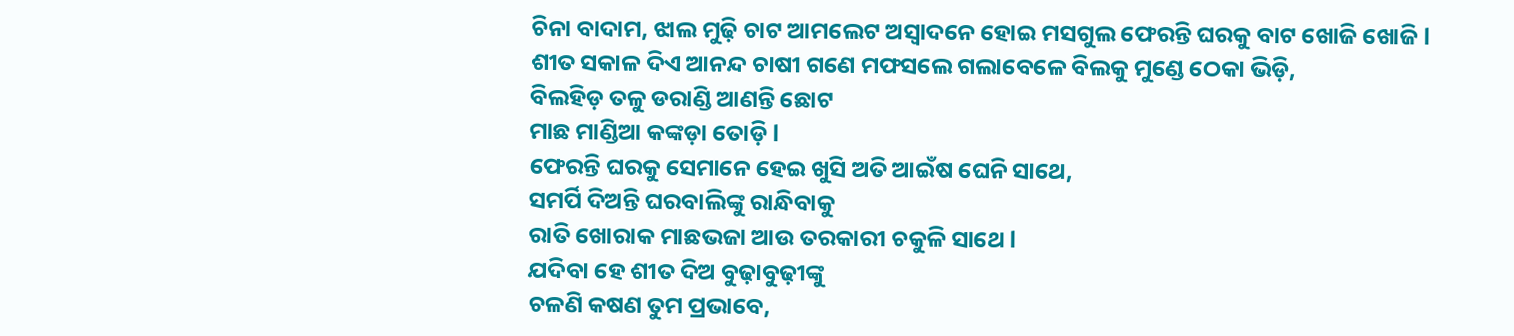ଚିନା ବାଦାମ, ଝାଲ ମୁଢ଼ି ଚାଟ ଆମଲେଟ ଅସ୍ୱାଦନେ ହୋଇ ମସଗୁଲ ଫେରନ୍ତି ଘରକୁ ବାଟ ଖୋଜି ଖୋଜି l
ଶୀତ ସକାଳ ଦିଏ ଆନନ୍ଦ ଚାଷୀ ଗଣେ ମଫସଲେ ଗଲାବେଳେ ବିଲକୁ ମୁଣ୍ଡେ ଠେକା ଭିଡ଼ି,
ବିଲହିଡ଼ ତଳୁ ଡରାଣ୍ଡି ଆଣନ୍ତି ଛୋଟ
ମାଛ ମାଣ୍ଡିଆ କଙ୍କଡ଼ା ତୋଡ଼ି l
ଫେରନ୍ତି ଘରକୁ ସେମାନେ ହେଇ ଖୁସି ଅତି ଆଇଁଷ ଘେନି ସାଥେ,
ସମର୍ପି ଦିଅନ୍ତି ଘରବାଲିଙ୍କୁ ରାନ୍ଧିବାକୁ
ରାତି ଖୋରାକ ମାଛଭଜା ଆଉ ତରକାରୀ ଚକୁଳି ସାଥେ l
ଯଦିବା ହେ ଶୀତ ଦିଅ ବୁଢ଼ାବୁଢ଼ୀଙ୍କୁ
ଚଳଣି କଷଣ ତୁମ ପ୍ରଭାବେ,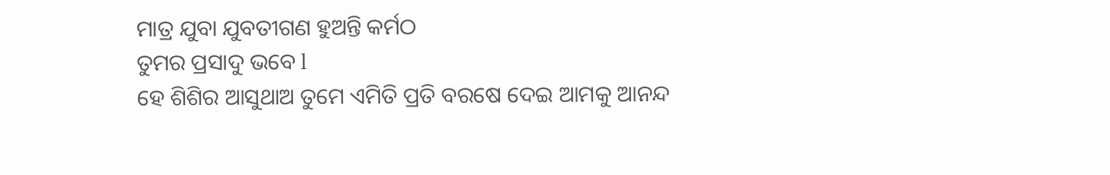ମାତ୍ର ଯୁବା ଯୁବତୀଗଣ ହୁଅନ୍ତି କର୍ମଠ
ତୁମର ପ୍ରସାଦୁ ଭବେ l
ହେ ଶିଶିର ଆସୁଥାଅ ତୁମେ ଏମିତି ପ୍ରତି ବରଷେ ଦେଇ ଆମକୁ ଆନନ୍ଦ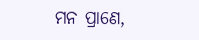ମନ ପ୍ରାଣେ,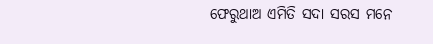ଫେରୁଥାଅ ଏମିତି ସଦା ସରସ ମନେ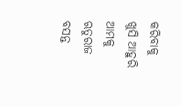କରିବାକୁ ଖୁସି ଆହୁରି ଆମକୁ ଋତୁରାଜ ବସନ୍ତ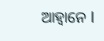ଆହ୍ୱାନେ l